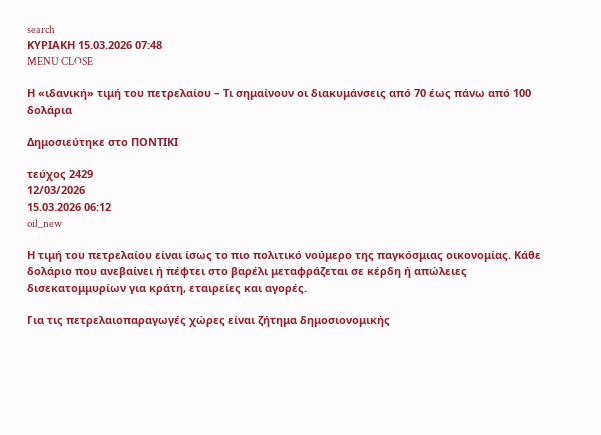search
ΚΥΡΙΑΚΗ 15.03.2026 07:48
MENU CLOSE

Η «ιδανική» τιμή του πετρελαίου – Τι σημαίνουν οι διακυμάνσεις από 70 έως πάνω από 100 δολάρια

Δημοσιεύτηκε στο ΠΟΝΤΙΚΙ

τεύχος 2429
12/03/2026
15.03.2026 06:12
oil_new

Η τιμή του πετρελαίου είναι ίσως το πιο πολιτικό νούμερο της παγκόσμιας οικονομίας. Κάθε δολάριο που ανεβαίνει ή πέφτει στο βαρέλι μεταφράζεται σε κέρδη ή απώλειες δισεκατομμυρίων για κράτη, εταιρείες και αγορές.

Για τις πετρελαιοπαραγωγές χώρες είναι ζήτημα δημοσιονομικής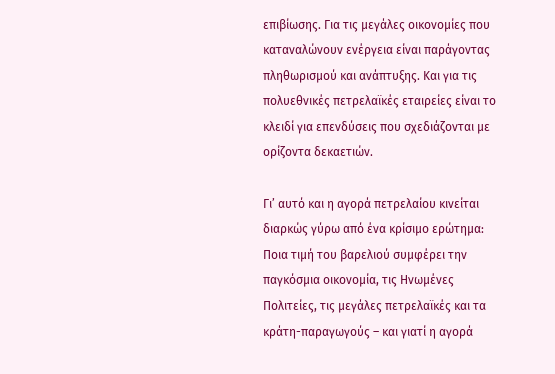επιβίωσης. Για τις μεγάλες οικονομίες που καταναλώνουν ενέργεια είναι παράγοντας πληθωρισμού και ανάπτυξης. Και για τις πολυεθνικές πετρελαϊκές εταιρείες είναι το κλειδί για επενδύσεις που σχεδιάζονται με ορίζοντα δεκαετιών.

Γι’ αυτό και η αγορά πετρελαίου κινείται διαρκώς γύρω από ένα κρίσιμο ερώτημα: Ποια τιμή του βαρελιού συμφέρει την παγκόσμια οικονομία, τις Ηνωμένες Πολιτείες, τις μεγάλες πετρελαϊκές και τα κράτη-παραγωγούς – και γιατί η αγορά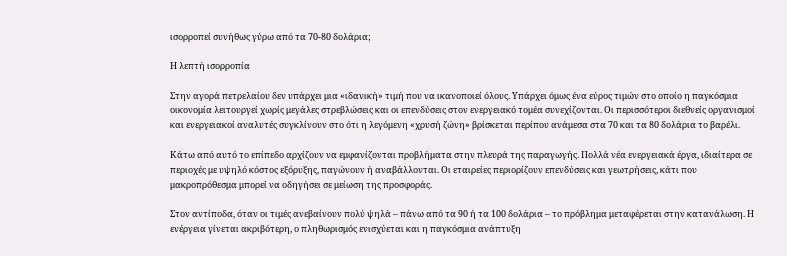ισορροπεί συνήθως γύρω από τα 70-80 δολάρια;

Η λεπτή ισορροπία

Στην αγορά πετρελαίου δεν υπάρχει μια «ιδανική» τιμή που να ικανοποιεί όλους. Υπάρχει όμως ένα εύρος τιμών στο οποίο η παγκόσμια οικονομία λειτουργεί χωρίς μεγάλες στρεβλώσεις και οι επενδύσεις στον ενεργειακό τομέα συνεχίζονται. Οι περισσότεροι διεθνείς οργανισμοί και ενεργειακοί αναλυτές συγκλίνουν στο ότι η λεγόμενη «χρυσή ζώνη» βρίσκεται περίπου ανάμεσα στα 70 και τα 80 δολάρια το βαρέλι.

Κάτω από αυτό το επίπεδο αρχίζουν να εμφανίζονται προβλήματα στην πλευρά της παραγωγής. Πολλά νέα ενεργειακά έργα, ιδιαίτερα σε περιοχές με υψηλό κόστος εξόρυξης, παγώνουν ή αναβάλλονται. Οι εταιρείες περιορίζουν επενδύσεις και γεωτρήσεις, κάτι που μακροπρόθεσμα μπορεί να οδηγήσει σε μείωση της προσφοράς.

Στον αντίποδα, όταν οι τιμές ανεβαίνουν πολύ ψηλά – πάνω από τα 90 ή τα 100 δολάρια – το πρόβλημα μεταφέρεται στην κατανάλωση. Η ενέργεια γίνεται ακριβότερη, ο πληθωρισμός ενισχύεται και η παγκόσμια ανάπτυξη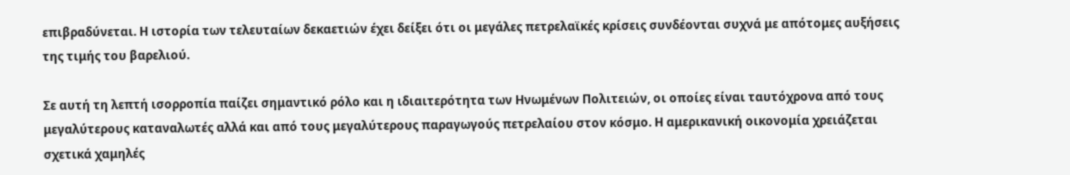επιβραδύνεται. Η ιστορία των τελευταίων δεκαετιών έχει δείξει ότι οι μεγάλες πετρελαϊκές κρίσεις συνδέονται συχνά με απότομες αυξήσεις της τιμής του βαρελιού.

Σε αυτή τη λεπτή ισορροπία παίζει σημαντικό ρόλο και η ιδιαιτερότητα των Ηνωμένων Πολιτειών, οι οποίες είναι ταυτόχρονα από τους μεγαλύτερους καταναλωτές αλλά και από τους μεγαλύτερους παραγωγούς πετρελαίου στον κόσμο. Η αμερικανική οικονομία χρειάζεται σχετικά χαμηλές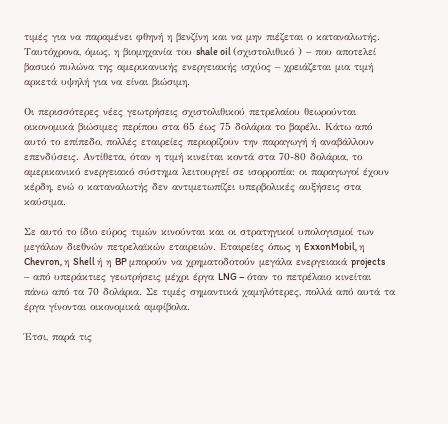τιμές για να παραμένει φθηνή η βενζίνη και να μην πιέζεται ο καταναλωτής. Ταυτόχρονα, όμως, η βιομηχανία του shale oil (σχιστολιθικό ) – που αποτελεί βασικό πυλώνα της αμερικανικής ενεργειακής ισχύος – χρειάζεται μια τιμή αρκετά υψηλή για να είναι βιώσιμη.

Οι περισσότερες νέες γεωτρήσεις σχιστολιθικού πετρελαίου θεωρούνται οικονομικά βιώσιμες περίπου στα 65 έως 75 δολάρια το βαρέλι. Κάτω από αυτό το επίπεδο, πολλές εταιρείες περιορίζουν την παραγωγή ή αναβάλλουν επενδύσεις. Αντίθετα, όταν η τιμή κινείται κοντά στα 70-80 δολάρια, το αμερικανικό ενεργειακό σύστημα λειτουργεί σε ισορροπία: οι παραγωγοί έχουν κέρδη, ενώ ο καταναλωτής δεν αντιμετωπίζει υπερβολικές αυξήσεις στα καύσιμα.

Σε αυτό το ίδιο εύρος τιμών κινούνται και οι στρατηγικοί υπολογισμοί των μεγάλων διεθνών πετρελαϊκών εταιρειών. Εταιρείες όπως η ExxonMobil, η Chevron, η Shell ή η BP μπορούν να χρηματοδοτούν μεγάλα ενεργειακά projects – από υπεράκτιες γεωτρήσεις μέχρι έργα LNG – όταν το πετρέλαιο κινείται πάνω από τα 70 δολάρια. Σε τιμές σημαντικά χαμηλότερες, πολλά από αυτά τα έργα γίνονται οικονομικά αμφίβολα.

Έτσι, παρά τις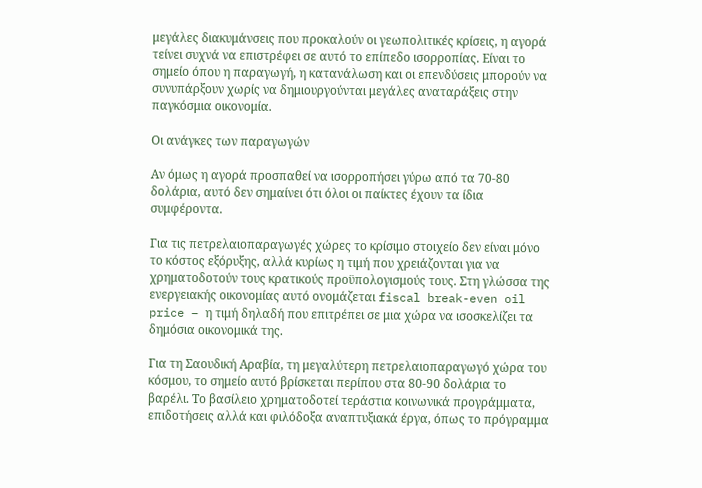μεγάλες διακυμάνσεις που προκαλούν οι γεωπολιτικές κρίσεις, η αγορά τείνει συχνά να επιστρέφει σε αυτό το επίπεδο ισορροπίας. Είναι το σημείο όπου η παραγωγή, η κατανάλωση και οι επενδύσεις μπορούν να συνυπάρξουν χωρίς να δημιουργούνται μεγάλες αναταράξεις στην παγκόσμια οικονομία.

Οι ανάγκες των παραγωγών

Αν όμως η αγορά προσπαθεί να ισορροπήσει γύρω από τα 70-80 δολάρια, αυτό δεν σημαίνει ότι όλοι οι παίκτες έχουν τα ίδια συμφέροντα.

Για τις πετρελαιοπαραγωγές χώρες το κρίσιμο στοιχείο δεν είναι μόνο το κόστος εξόρυξης, αλλά κυρίως η τιμή που χρειάζονται για να χρηματοδοτούν τους κρατικούς προϋπολογισμούς τους. Στη γλώσσα της ενεργειακής οικονομίας αυτό ονομάζεται fiscal break-even oil price – η τιμή δηλαδή που επιτρέπει σε μια χώρα να ισοσκελίζει τα δημόσια οικονομικά της.

Για τη Σαουδική Αραβία, τη μεγαλύτερη πετρελαιοπαραγωγό χώρα του κόσμου, το σημείο αυτό βρίσκεται περίπου στα 80-90 δολάρια το βαρέλι. Το βασίλειο χρηματοδοτεί τεράστια κοινωνικά προγράμματα, επιδοτήσεις αλλά και φιλόδοξα αναπτυξιακά έργα, όπως το πρόγραμμα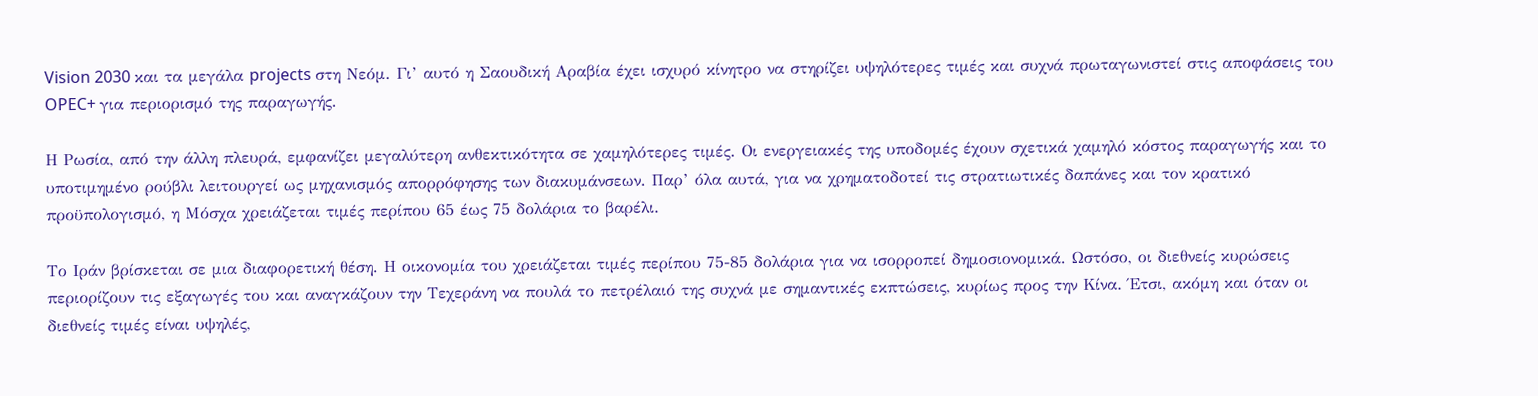Vision 2030 και τα μεγάλα projects στη Νεόμ. Γι’ αυτό η Σαουδική Αραβία έχει ισχυρό κίνητρο να στηρίζει υψηλότερες τιμές και συχνά πρωταγωνιστεί στις αποφάσεις του OPEC+ για περιορισμό της παραγωγής.

Η Ρωσία, από την άλλη πλευρά, εμφανίζει μεγαλύτερη ανθεκτικότητα σε χαμηλότερες τιμές. Οι ενεργειακές της υποδομές έχουν σχετικά χαμηλό κόστος παραγωγής και το υποτιμημένο ρούβλι λειτουργεί ως μηχανισμός απορρόφησης των διακυμάνσεων. Παρ’ όλα αυτά, για να χρηματοδοτεί τις στρατιωτικές δαπάνες και τον κρατικό προϋπολογισμό, η Μόσχα χρειάζεται τιμές περίπου 65 έως 75 δολάρια το βαρέλι.

Το Ιράν βρίσκεται σε μια διαφορετική θέση. Η οικονομία του χρειάζεται τιμές περίπου 75-85 δολάρια για να ισορροπεί δημοσιονομικά. Ωστόσο, οι διεθνείς κυρώσεις περιορίζουν τις εξαγωγές του και αναγκάζουν την Τεχεράνη να πουλά το πετρέλαιό της συχνά με σημαντικές εκπτώσεις, κυρίως προς την Κίνα. Έτσι, ακόμη και όταν οι διεθνείς τιμές είναι υψηλές,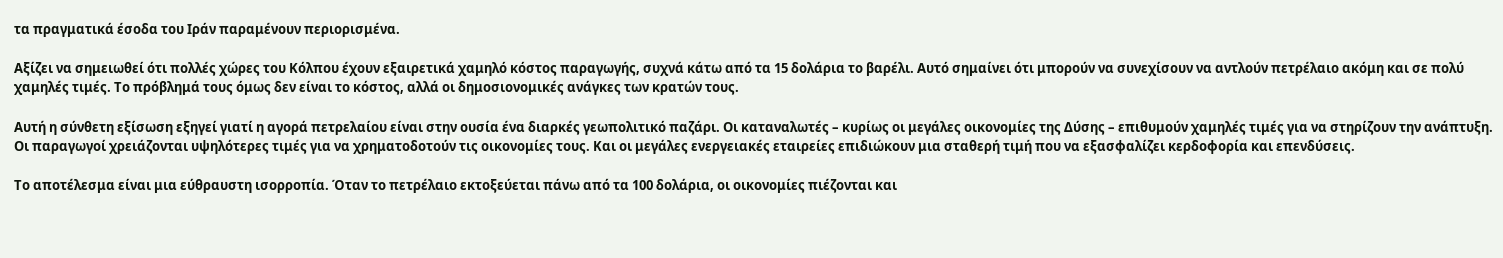τα πραγματικά έσοδα του Ιράν παραμένουν περιορισμένα.

Αξίζει να σημειωθεί ότι πολλές χώρες του Κόλπου έχουν εξαιρετικά χαμηλό κόστος παραγωγής, συχνά κάτω από τα 15 δολάρια το βαρέλι. Αυτό σημαίνει ότι μπορούν να συνεχίσουν να αντλούν πετρέλαιο ακόμη και σε πολύ χαμηλές τιμές. Το πρόβλημά τους όμως δεν είναι το κόστος, αλλά οι δημοσιονομικές ανάγκες των κρατών τους.

Αυτή η σύνθετη εξίσωση εξηγεί γιατί η αγορά πετρελαίου είναι στην ουσία ένα διαρκές γεωπολιτικό παζάρι. Οι καταναλωτές – κυρίως οι μεγάλες οικονομίες της Δύσης – επιθυμούν χαμηλές τιμές για να στηρίζουν την ανάπτυξη. Οι παραγωγοί χρειάζονται υψηλότερες τιμές για να χρηματοδοτούν τις οικονομίες τους. Και οι μεγάλες ενεργειακές εταιρείες επιδιώκουν μια σταθερή τιμή που να εξασφαλίζει κερδοφορία και επενδύσεις.

Το αποτέλεσμα είναι μια εύθραυστη ισορροπία. Όταν το πετρέλαιο εκτοξεύεται πάνω από τα 100 δολάρια, οι οικονομίες πιέζονται και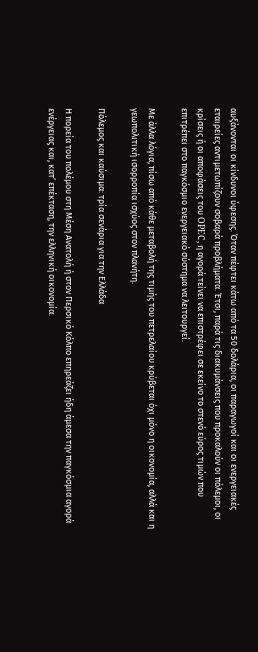αυξάνονται οι κίνδυνοι ύφεσης. Όταν πέφτει κάτω από τα 50 δολάρια, οι παραγωγοί και οι ενεργειακές εταιρείες αντιμετωπίζουν σοβαρά προβλήματα. Έτσι, παρά τις διακυμάνσεις που προκαλούν οι πόλεμοι, οι κρίσεις ή οι αποφάσεις του OPEC, η αγορά τείνει να επιστρέφει σε εκείνο το στενό εύρος τιμών που επιτρέπει στο παγκόσμιο ενεργειακό σύστημα να λειτουργεί.

Με άλλα λόγια, πίσω από κάθε μεταβολή της τιμής του πετρελαίου κρύβεται όχι μόνο η οικονομία, αλλά και η γεωπολιτική ισορροπία ισχύος στον πλανήτη.

Πόλεμος και καύσιμα: τρία σενάρια για την Ελλάδα

Η πορεία του πολέμου στη Μέση Ανατολή ή στον Περσικό Κόλπο επηρεάζει ήδη άμεσα την παγκόσμια αγορά ενέργειας και, κατ’ επέκταση, την ελληνική οικονομία.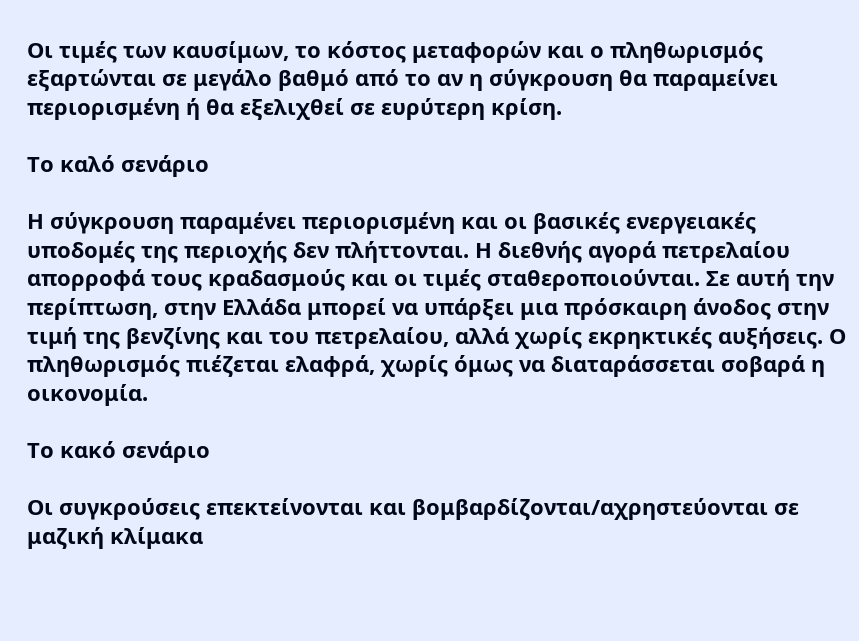Οι τιμές των καυσίμων, το κόστος μεταφορών και ο πληθωρισμός εξαρτώνται σε μεγάλο βαθμό από το αν η σύγκρουση θα παραμείνει περιορισμένη ή θα εξελιχθεί σε ευρύτερη κρίση.

Το καλό σενάριο

Η σύγκρουση παραμένει περιορισμένη και οι βασικές ενεργειακές υποδομές της περιοχής δεν πλήττονται. Η διεθνής αγορά πετρελαίου απορροφά τους κραδασμούς και οι τιμές σταθεροποιούνται. Σε αυτή την περίπτωση, στην Ελλάδα μπορεί να υπάρξει μια πρόσκαιρη άνοδος στην τιμή της βενζίνης και του πετρελαίου, αλλά χωρίς εκρηκτικές αυξήσεις. Ο πληθωρισμός πιέζεται ελαφρά, χωρίς όμως να διαταράσσεται σοβαρά η οικονομία.

Το κακό σενάριο

Οι συγκρούσεις επεκτείνονται και βομβαρδίζονται/αχρηστεύονται σε μαζική κλίμακα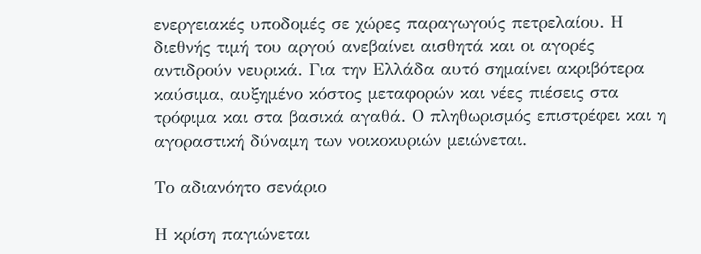ενεργειακές υποδομές σε χώρες παραγωγούς πετρελαίου. Η διεθνής τιμή του αργού ανεβαίνει αισθητά και οι αγορές αντιδρούν νευρικά. Για την Ελλάδα αυτό σημαίνει ακριβότερα καύσιμα, αυξημένο κόστος μεταφορών και νέες πιέσεις στα τρόφιμα και στα βασικά αγαθά. Ο πληθωρισμός επιστρέφει και η αγοραστική δύναμη των νοικοκυριών μειώνεται.

Το αδιανόητο σενάριο

Η κρίση παγιώνεται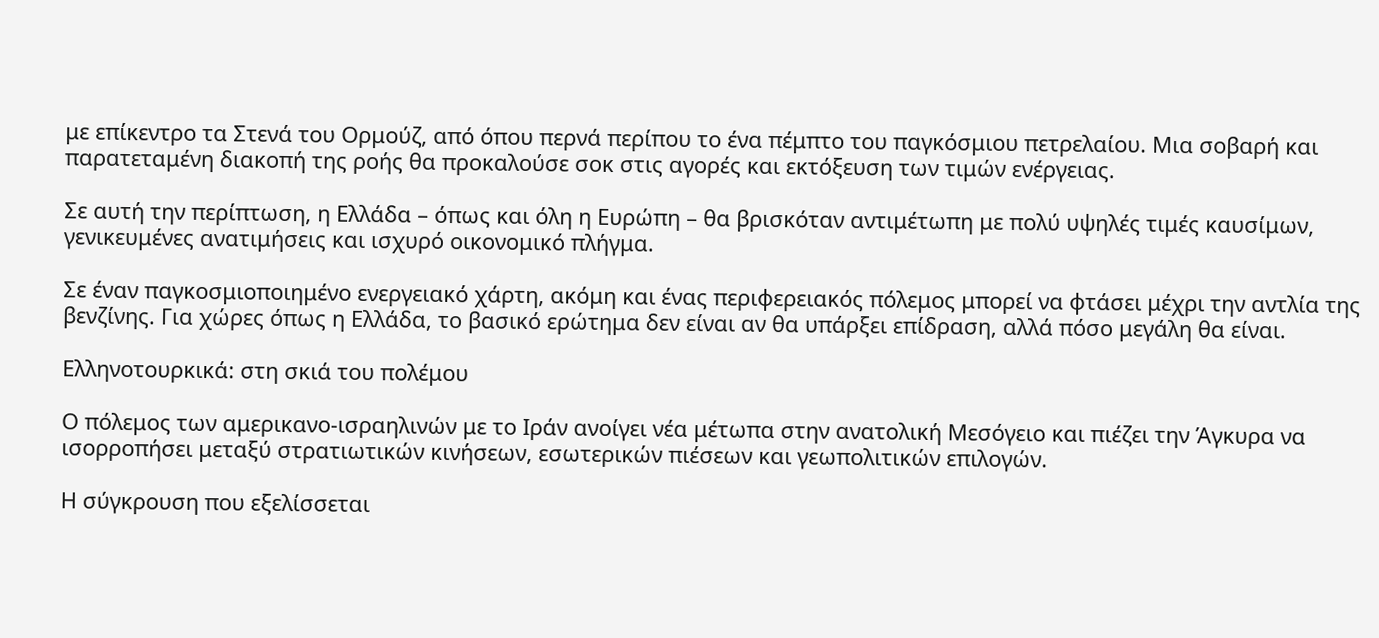με επίκεντρο τα Στενά του Ορμούζ, από όπου περνά περίπου το ένα πέμπτο του παγκόσμιου πετρελαίου. Μια σοβαρή και παρατεταμένη διακοπή της ροής θα προκαλούσε σοκ στις αγορές και εκτόξευση των τιμών ενέργειας.

Σε αυτή την περίπτωση, η Ελλάδα – όπως και όλη η Ευρώπη – θα βρισκόταν αντιμέτωπη με πολύ υψηλές τιμές καυσίμων, γενικευμένες ανατιμήσεις και ισχυρό οικονομικό πλήγμα.

Σε έναν παγκοσμιοποιημένο ενεργειακό χάρτη, ακόμη και ένας περιφερειακός πόλεμος μπορεί να φτάσει μέχρι την αντλία της βενζίνης. Για χώρες όπως η Ελλάδα, το βασικό ερώτημα δεν είναι αν θα υπάρξει επίδραση, αλλά πόσο μεγάλη θα είναι.

Ελληνοτουρκικά: στη σκιά του πολέμου

Ο πόλεμος των αμερικανο-ισραηλινών με το Ιράν ανοίγει νέα μέτωπα στην ανατολική Μεσόγειο και πιέζει την Άγκυρα να ισορροπήσει μεταξύ στρατιωτικών κινήσεων, εσωτερικών πιέσεων και γεωπολιτικών επιλογών.

Η σύγκρουση που εξελίσσεται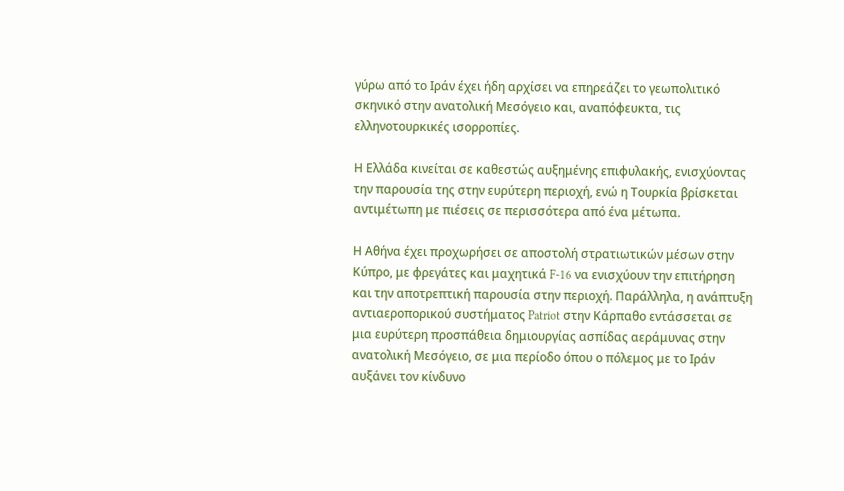γύρω από το Ιράν έχει ήδη αρχίσει να επηρεάζει το γεωπολιτικό σκηνικό στην ανατολική Μεσόγειο και, αναπόφευκτα, τις ελληνοτουρκικές ισορροπίες.

Η Ελλάδα κινείται σε καθεστώς αυξημένης επιφυλακής, ενισχύοντας την παρουσία της στην ευρύτερη περιοχή, ενώ η Τουρκία βρίσκεται αντιμέτωπη με πιέσεις σε περισσότερα από ένα μέτωπα.

Η Αθήνα έχει προχωρήσει σε αποστολή στρατιωτικών μέσων στην Κύπρο, με φρεγάτες και μαχητικά F-16 να ενισχύουν την επιτήρηση και την αποτρεπτική παρουσία στην περιοχή. Παράλληλα, η ανάπτυξη αντιαεροπορικού συστήματος Patriot στην Κάρπαθο εντάσσεται σε μια ευρύτερη προσπάθεια δημιουργίας ασπίδας αεράμυνας στην ανατολική Μεσόγειο, σε μια περίοδο όπου ο πόλεμος με το Ιράν αυξάνει τον κίνδυνο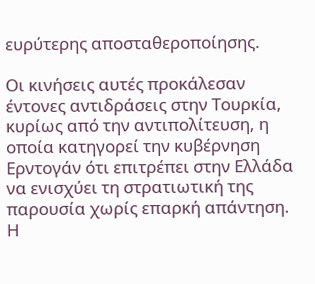ευρύτερης αποσταθεροποίησης.

Οι κινήσεις αυτές προκάλεσαν έντονες αντιδράσεις στην Τουρκία, κυρίως από την αντιπολίτευση, η οποία κατηγορεί την κυβέρνηση Ερντογάν ότι επιτρέπει στην Ελλάδα να ενισχύει τη στρατιωτική της παρουσία χωρίς επαρκή απάντηση. Η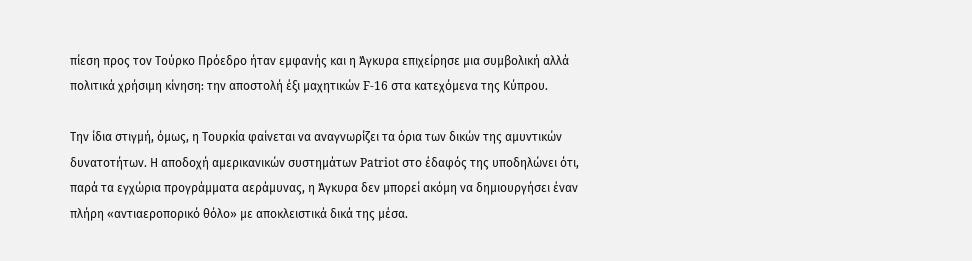πίεση προς τον Τούρκο Πρόεδρο ήταν εμφανής και η Άγκυρα επιχείρησε μια συμβολική αλλά πολιτικά χρήσιμη κίνηση: την αποστολή έξι μαχητικών F-16 στα κατεχόμενα της Κύπρου.

Την ίδια στιγμή, όμως, η Τουρκία φαίνεται να αναγνωρίζει τα όρια των δικών της αμυντικών δυνατοτήτων. Η αποδοχή αμερικανικών συστημάτων Patriot στο έδαφός της υποδηλώνει ότι, παρά τα εγχώρια προγράμματα αεράμυνας, η Άγκυρα δεν μπορεί ακόμη να δημιουργήσει έναν πλήρη «αντιαεροπορικό θόλο» με αποκλειστικά δικά της μέσα.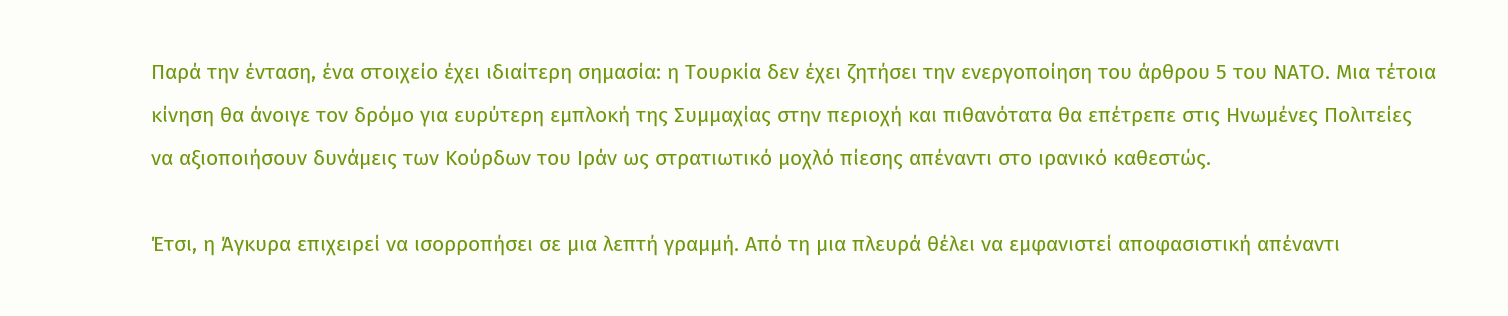Παρά την ένταση, ένα στοιχείο έχει ιδιαίτερη σημασία: η Τουρκία δεν έχει ζητήσει την ενεργοποίηση του άρθρου 5 του ΝΑΤΟ. Μια τέτοια κίνηση θα άνοιγε τον δρόμο για ευρύτερη εμπλοκή της Συμμαχίας στην περιοχή και πιθανότατα θα επέτρεπε στις Ηνωμένες Πολιτείες να αξιοποιήσουν δυνάμεις των Κούρδων του Ιράν ως στρατιωτικό μοχλό πίεσης απέναντι στο ιρανικό καθεστώς.

Έτσι, η Άγκυρα επιχειρεί να ισορροπήσει σε μια λεπτή γραμμή. Από τη μια πλευρά θέλει να εμφανιστεί αποφασιστική απέναντι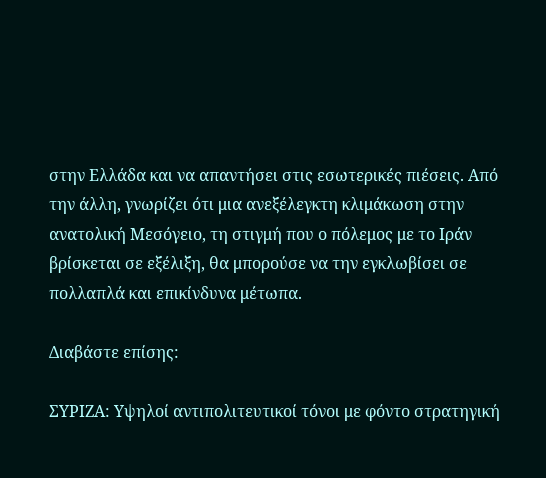στην Ελλάδα και να απαντήσει στις εσωτερικές πιέσεις. Από την άλλη, γνωρίζει ότι μια ανεξέλεγκτη κλιμάκωση στην ανατολική Μεσόγειο, τη στιγμή που ο πόλεμος με το Ιράν βρίσκεται σε εξέλιξη, θα μπορούσε να την εγκλωβίσει σε πολλαπλά και επικίνδυνα μέτωπα.

Διαβάστε επίσης:

ΣΥΡΙΖΑ: Υψηλοί αντιπολιτευτικοί τόνοι με φόντο στρατηγική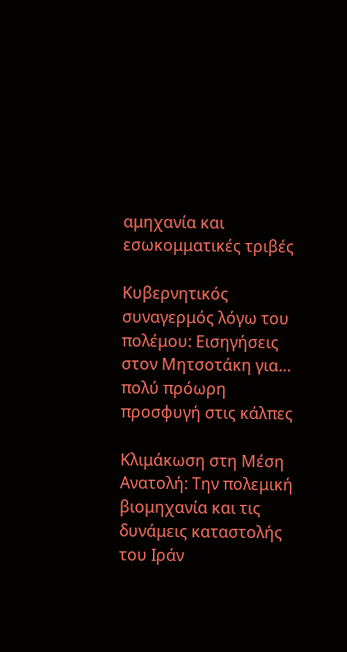αμηχανία και εσωκομματικές τριβές

Κυβερνητικός συναγερμός λόγω του πολέμου: Εισηγήσεις στον Μητσοτάκη για… πολύ πρόωρη προσφυγή στις κάλπες

Κλιμάκωση στη Μέση Ανατολή: Την πολεμική βιομηχανία και τις δυνάμεις καταστολής του Ιράν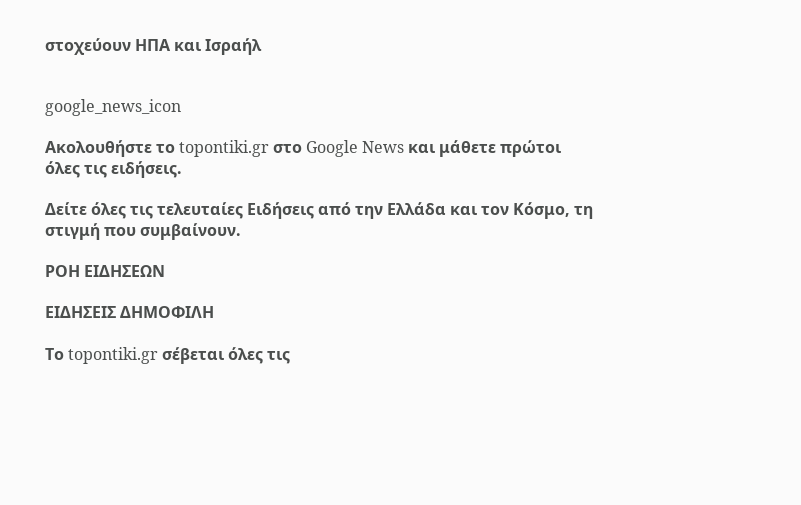στοχεύουν ΗΠΑ και Ισραήλ


google_news_icon

Ακολουθήστε το topontiki.gr στο Google News και μάθετε πρώτοι όλες τις ειδήσεις.

Δείτε όλες τις τελευταίες Ειδήσεις από την Ελλάδα και τον Κόσμο, τη στιγμή που συμβαίνουν.

ΡΟΗ ΕΙΔΗΣΕΩΝ

ΕΙΔΗΣΕΙΣ ΔΗΜΟΦΙΛΗ

Το topontiki.gr σέβεται όλες τις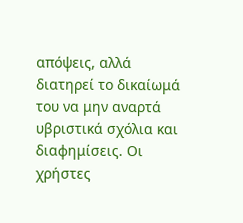απόψεις, αλλά διατηρεί το δικαίωμά του να μην αναρτά υβριστικά σχόλια και διαφημίσεις. Οι χρήστες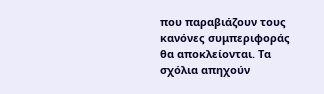που παραβιάζουν τους κανόνες συμπεριφοράς θα αποκλείονται. Τα σχόλια απηχούν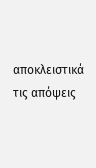αποκλειστικά τις απόψεις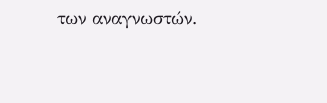των αναγνωστών.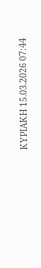ΚΥΡΙΑΚΗ 15.03.2026 07:44